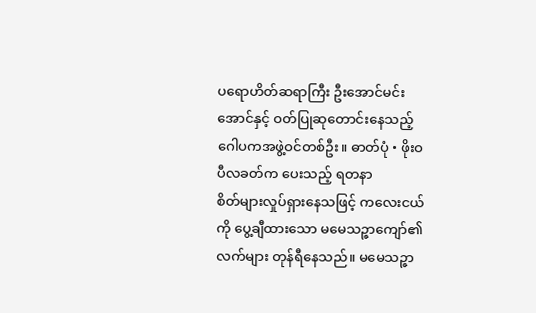ပရောဟိတ်ဆရာကြီး ဦးအောင်မင်းအောင်နှင့် ဝတ်ပြုဆုတောင်းနေသည့် ဂေါပကအဖွဲ့ဝင်တစ်ဦး။ ဓာတ်ပုံ • ဖိုးဝ
ပီလခတ်က ပေးသည့် ရတနာ
စိတ်များလှုပ်ရှားနေသဖြင့် ကလေးငယ်ကို ပွေ့ချီထားသော မမေသဉ္ဇာကျော်၏လက်များ တုန်ရီနေသည်။ မမေသဉ္ဇာ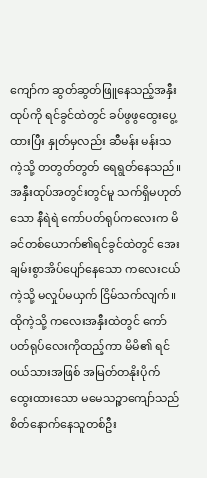ကျော်က ဆွတ်ဆွတ်ဖြူနေသည့်အနှီးထုပ်ကို ရင်ခွင်ထဲတွင် ခပ်ဖွဖွထွေးပွေ့ထားပြီး နှုတ်မှလည်း ဆီမန်း မန်းသကဲ့သို့ တတွတ်တွတ် ရေရွတ်နေသည်။
အနှီးထုပ်အတွင်းတွင်မူ သက်ရှိမဟုတ်သော နီရဲရဲ ကော်ပတ်ရုပ်ကလေးက မိခင်တစ်ယောက်၏ရင်ခွင်ထဲတွင် အေးချမ်းစွာအိပ်ပျော်နေသော ကလေးငယ်ကဲ့သို့ မလှုပ်မယှက် ငြိမ်သက်လျက်။
ထိုကဲ့သို့ ကလေးအနှီးထဲတွင် ကော်ပတ်ရုပ်လေးကိုထည့်ကာ မိမိ၏ ရင်ဝယ်သားအဖြစ် အမြတ်တနိုးပိုက်ထွေးထားသော မမေသဉ္ဇာကျော်သည် စိတ်နောက်နေသူတစ်ဦး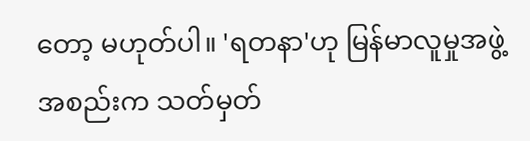တော့ မဟုတ်ပါ။ 'ရတနာ'ဟု မြန်မာလူမှုအဖွဲ့အစည်းက သတ်မှတ်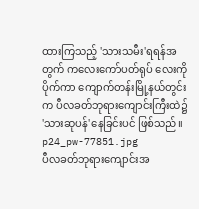ထားကြသည့် 'သားသမီး'ရရန်အတွက် ကလေးကော်ပတ်ရုပ် လေးကိုပိုက်ကာ ကျောက်တန်းမြို့နယ်တွင်းက ပီလခတ်ဘုရားကျောင်းကြီးထဲ၌ 'သားဆုပန်'နေခြင်းပင် ဖြစ်သည်။
p24_pw-77851.jpg
ပီလခတ်ဘုရားကျောင်းအ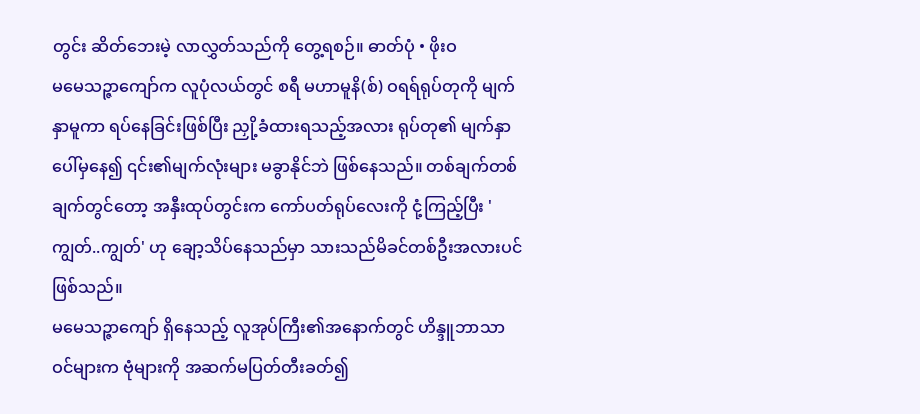တွင်း ဆိတ်ဘေးမဲ့ လာလွှတ်သည်ကို တွေ့ရစဉ်။ ဓာတ်ပုံ • ဖိုးဝ
မမေသဉ္ဇာကျော်က လူပုံလယ်တွင် စရီ မဟာမူနိ(စ်) ဝရရ်ရုပ်တုကို မျက်နှာမူကာ ရပ်နေခြင်းဖြစ်ပြီး ညှို့ခံထားရသည့်အလား ရုပ်တု၏ မျက်နှာပေါ်မှနေ၍ ၎င်း၏မျက်လုံးများ မခွာနိုင်ဘဲ ဖြစ်နေသည်။ တစ်ချက်တစ်ချက်တွင်တော့ အနှီးထုပ်တွင်းက ကော်ပတ်ရုပ်လေးကို ငုံ့ကြည့်ပြီး 'ကျွတ်..ကျွတ်' ဟု ချော့သိပ်နေသည်မှာ သားသည်မိခင်တစ်ဦးအလားပင် ဖြစ်သည်။
မမေသဉ္ဇာကျော် ရှိနေသည့် လူအုပ်ကြီး၏အနောက်တွင် ဟိန္ဒူဘာသာဝင်များက ဗုံများကို အဆက်မပြတ်တီးခတ်၍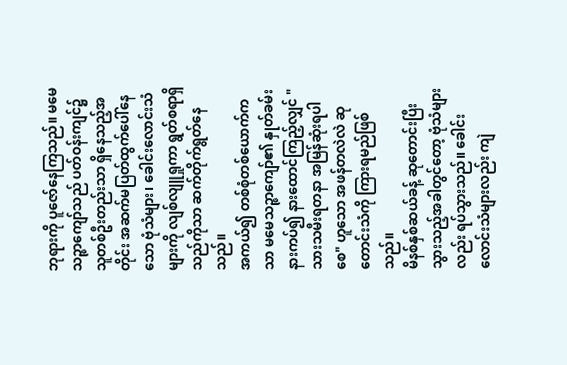ဘုရားကို ပူဇော်နေကြသည်။ မမေသဉ္ဇာကျော်သည် ပတ်ဝန်းကျင်၌ သူတစ်ဦးတည်းသာ ရှိနေသည့်အတိုင်း အဆက်မပြတ်ထွက်ပေါ်နေသော ဗုံသံများ၊ ခေါင်းလောင်းသံများကို လျစ်လျူရှုကာ ရွတ်စရာရှိသည်ကိုသာ ဆက်တိုက်ရွတ်နေသည်။
အကယ်၍ တစ်စုံတစ်ယောက်ကသာ မမေသဉ္ဇာကျော်၏ နှုတ်ခမ်းနားကပ်၍ နားထောင်ကြည့်လျှင် "သားသမီးရတနာ အမြန်ဆုံးရပါစေ" ဟူသော အဖန်တလဲလဲ ဆုတောင်းသံကို ကြားရမည်ဖြစ်သည်။
မိနစ်နှစ်ဆယ်ခန့် ဆုတောင်းပြီးသွားသည့်အခါတွင်တော့ ဗုံသံများလည်း ရပ်သွားသည်။ ခေါင်းလောင်းသံများလည်း ကျဲ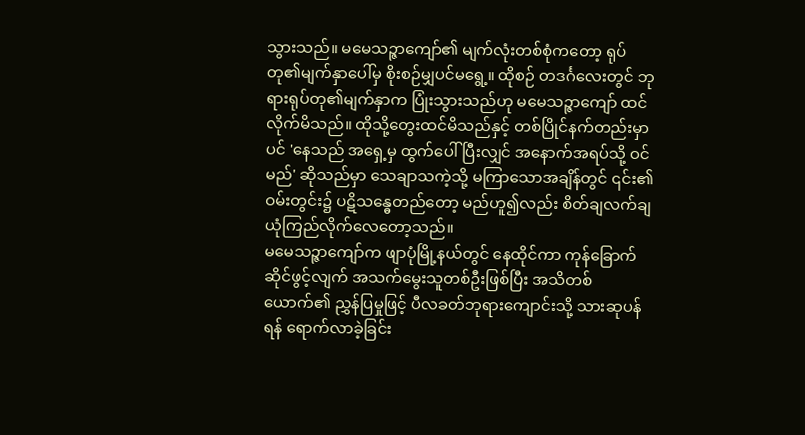သွားသည်။ မမေသဉ္ဇာကျော်၏ မျက်လုံးတစ်စုံကတော့ ရုပ်တု၏မျက်နှာပေါ်မှ စိုးစဉ်မျှပင်မရွေ့။ ထိုစဉ် တဒင်္ဂလေးတွင် ဘုရားရုပ်တု၏မျက်နှာက ပြုံးသွားသည်ဟု မမေသဉ္ဇာကျော် ထင်လိုက်မိသည်။ ထိုသို့တွေးထင်မိသည်နှင့် တစ်ပြိုင်နက်တည်းမှာပင် 'နေသည် အရှေ့မှ ထွက်ပေါ်ပြီးလျှင် အနောက်အရပ်သို့ ဝင်မည်' ဆိုသည်မှာ သေချာသကဲ့သို့ မကြာသောအချိန်တွင် ၎င်း၏ဝမ်းတွင်း၌ ပဋိသန္ဓေတည်တော့ မည်ဟူ၍လည်း စိတ်ချလက်ချ ယုံကြည်လိုက်လေတော့သည်။
မမေသဉ္ဇာကျော်က ဖျာပုံမြို့နယ်တွင် နေထိုင်ကာ ကုန်ခြောက်ဆိုင်ဖွင့်လျက် အသက်မွေးသူတစ်ဦးဖြစ်ပြီး အသိတစ်ယောက်၏ ညွှန်ပြမှုဖြင့် ပီလခတ်ဘုရားကျောင်းသို့ သားဆုပန်ရန် ရောက်လာခဲ့ခြင်း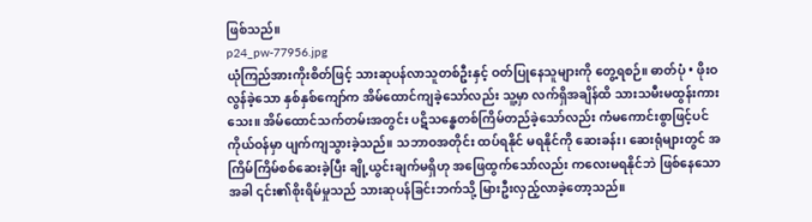ဖြစ်သည်။
p24_pw-77956.jpg
ယုံကြည်အားကိုးစိတ်ဖြင့် သားဆုပန်လာသူတစ်ဦးနှင့် ဝတ်ပြုနေသူများကို တွေ့ရစဉ်။ ဓာတ်ပုံ • ဖိုးဝ
လွန်ခဲ့သော နှစ်နှစ်ကျော်က အိမ်ထောင်ကျခဲ့သော်လည်း သူ့မှာ လက်ရှိအချိန်ထိ သားသမီးမထွန်းကားသေး။ အိမ်ထောင်သက်တမ်းအတွင်း ပဋိသန္ဓေတစ်ကြိမ်တည်ခဲ့သော်လည်း ကံမကောင်းစွာဖြင့်ပင် ကိုယ်ဝန်မှာ ပျက်ကျသွားခဲ့သည်။ သဘာဝအတိုင်း ထပ်ရနိုင် မရနိုင်ကို ဆေးခန်း၊ ဆေးရုံများတွင် အကြိမ်ကြိမ်စစ်ဆေးခဲ့ပြီး ချို့ယွင်းချက်မရှိဟု အဖြေထွက်သော်လည်း ကလေးမရနိုင်ဘဲ ဖြစ်နေသောအခါ ၎င်း၏စိုးရိမ်မှုသည် သားဆုပန်ခြင်းဘက်သို့ မြားဦးလှည့်လာခဲ့တော့သည်။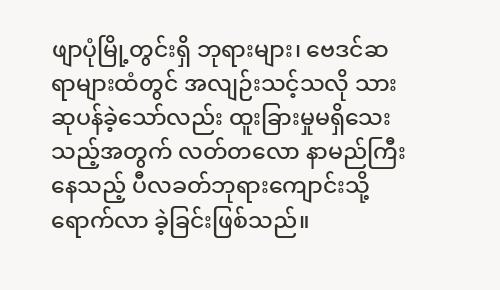ဖျာပုံမြို့တွင်းရှိ ဘုရားများ၊ ဗေဒင်ဆရာများထံတွင် အလျဉ်းသင့်သလို သားဆုပန်ခဲ့သော်လည်း ထူးခြားမှုမရှိသေးသည့်အတွက် လတ်တလော နာမည်ကြီးနေသည့် ပီလခတ်ဘုရားကျောင်းသို့ ရောက်လာ ခဲ့ခြင်းဖြစ်သည်။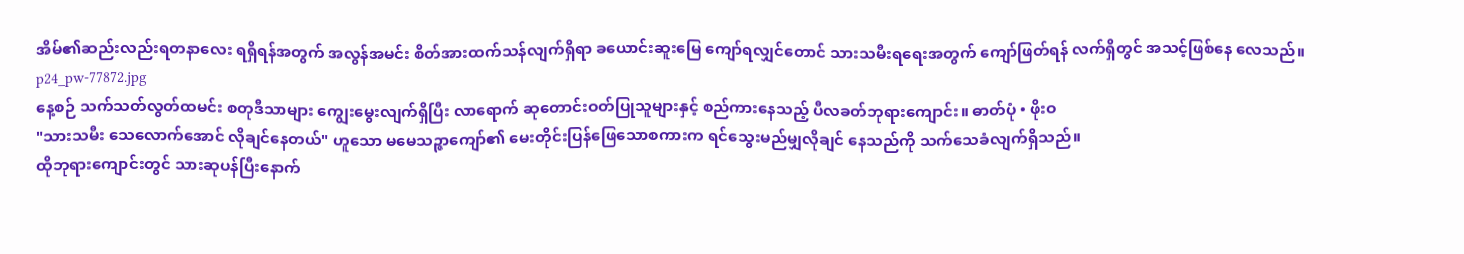အိမ်၏ဆည်းလည်းရတနာလေး ရရှိရန်အတွက် အလွန်အမင်း စိတ်အားထက်သန်လျက်ရှိရာ ခယောင်းဆူးမြေ ကျော်ရလျှင်တောင် သားသမီးရရေးအတွက် ကျော်ဖြတ်ရန် လက်ရှိတွင် အသင့်ဖြစ်နေ လေသည်။
p24_pw-77872.jpg
နေ့စဉ် သက်သတ်လွတ်ထမင်း စတုဒီသာများ ကျွေးမွေးလျက်ရှိပြီး လာရောက် ဆုတောင်းဝတ်ပြုသူများနှင့် စည်ကားနေသည့် ပီလခတ်ဘုရားကျောင်း။ ဓာတ်ပုံ • ဖိုးဝ
"သားသမီး သေလောက်အောင် လိုချင်နေတယ်" ဟူသော မမေသဉ္ဇာကျော်၏ မေးတိုင်းပြန်ဖြေသောစကားက ရင်သွေးမည်မျှလိုချင် နေသည်ကို သက်သေခံလျက်ရှိသည်။
ထိုဘုရားကျောင်းတွင် သားဆုပန်ပြီးနောက်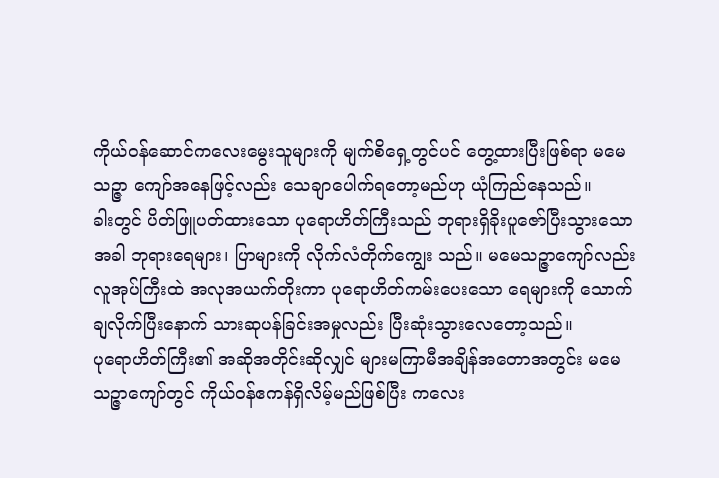ကိုယ်ဝန်ဆောင်ကလေးမွေးသူများကို မျက်စိရှေ့တွင်ပင် တွေ့ထားပြီးဖြစ်ရာ မမေသဉ္ဇာ ကျော်အနေဖြင့်လည်း သေချာပေါက်ရတော့မည်ဟု ယုံကြည်နေသည်။
ခါးတွင် ပိတ်ဖြူပတ်ထားသော ပုရောဟိတ်ကြီးသည် ဘုရားရှိခိုးပူဇော်ပြီးသွားသောအခါ ဘုရားရေများ၊ ပြာများကို လိုက်လံတိုက်ကျွေး သည်။ မမေသဉ္ဇာကျော်လည်း လူအုပ်ကြီးထဲ အလုအယက်တိုးကာ ပုရောဟိတ်ကမ်းပေးသော ရေများကို သောက်ချလိုက်ပြီးနောက် သားဆုပန်ခြင်းအမှုလည်း ပြီးဆုံးသွားလေတော့သည်။
ပုရောဟိတ်ကြီး၏ အဆိုအတိုင်းဆိုလျှင် များမကြာမီအချိန်အတောအတွင်း မမေသဉ္ဇာကျော်တွင် ကိုယ်ဝန်ဧကန်ရှိလိမ့်မည်ဖြစ်ပြီး ကလေး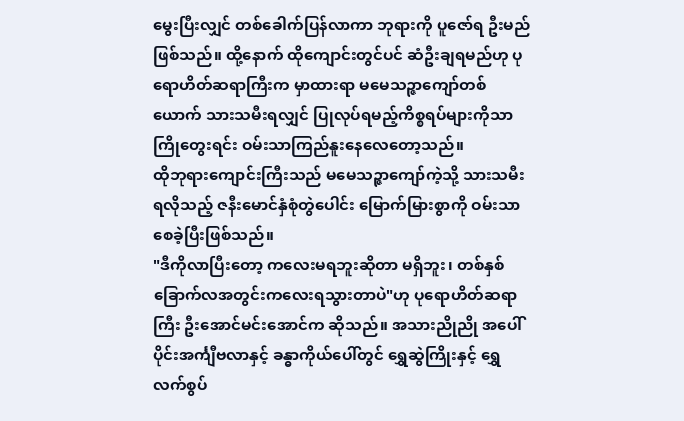မွေးပြီးလျှင် တစ်ခေါက်ပြန်လာကာ ဘုရားကို ပူဇော်ရ ဦးမည်ဖြစ်သည်။ ထို့နောက် ထိုကျောင်းတွင်ပင် ဆံဦးချရမည်ဟု ပုရောဟိတ်ဆရာကြီးက မှာထားရာ မမေသဉ္ဇာကျော်တစ်ယောက် သားသမီးရလျှင် ပြုလုပ်ရမည့်ကိစ္စရပ်များကိုသာ ကြိုတွေးရင်း ဝမ်းသာကြည်နူးနေလေတော့သည်။
ထိုဘုရားကျောင်းကြီးသည် မမေသဉ္ဇာကျော်ကဲ့သို့ သားသမီးရလိုသည့် ဇနီးမောင်နှံစုံတွဲပေါင်း မြောက်မြားစွာကို ဝမ်းသာစေခဲ့ပြီးဖြစ်သည်။
"ဒီကိုလာပြီးတော့ ကလေးမရဘူးဆိုတာ မရှိဘူး၊ တစ်နှစ် ခြောက်လအတွင်းကလေးရသွားတာပဲ"ဟု ပုရောဟိတ်ဆရာကြီး ဦးအောင်မင်းအောင်က ဆိုသည်။ အသားညိုညို အပေါ်ပိုင်းအင်္ကျီဗလာနှင့် ခန္ဓာကိုယ်ပေါ်တွင် ရွှေဆွဲကြိုးနှင့် ရွှေလက်စွပ်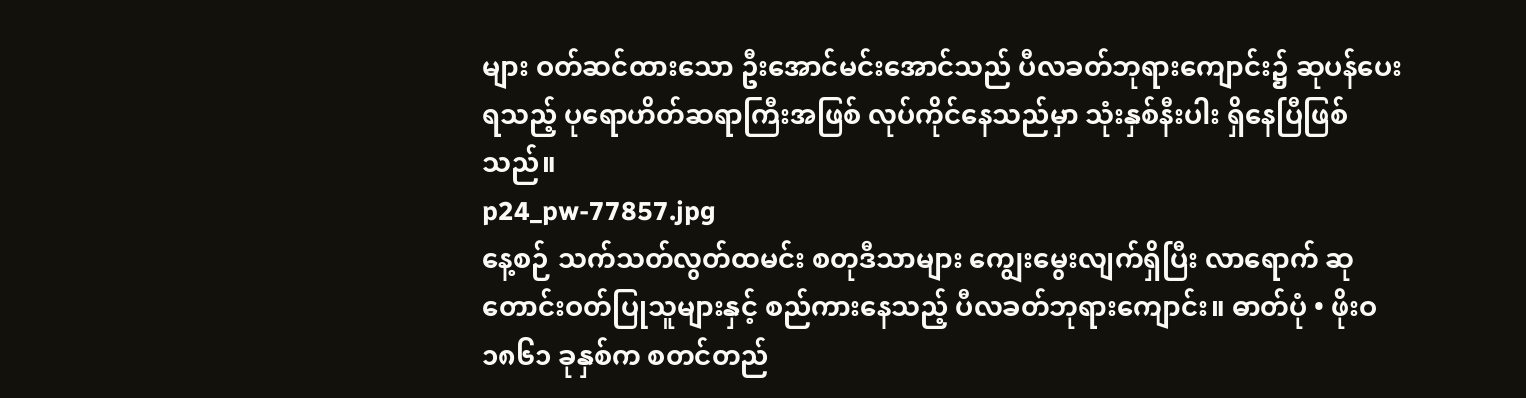များ ဝတ်ဆင်ထားသော ဦးအောင်မင်းအောင်သည် ပီလခတ်ဘုရားကျောင်း၌ ဆုပန်ပေးရသည့် ပုရောဟိတ်ဆရာကြီးအဖြစ် လုပ်ကိုင်နေသည်မှာ သုံးနှစ်နီးပါး ရှိနေပြီဖြစ်သည်။
p24_pw-77857.jpg
နေ့စဉ် သက်သတ်လွတ်ထမင်း စတုဒီသာများ ကျွေးမွေးလျက်ရှိပြီး လာရောက် ဆုတောင်းဝတ်ပြုသူများနှင့် စည်ကားနေသည့် ပီလခတ်ဘုရားကျောင်း။ ဓာတ်ပုံ • ဖိုးဝ
၁၈၆၁ ခုနှစ်က စတင်တည်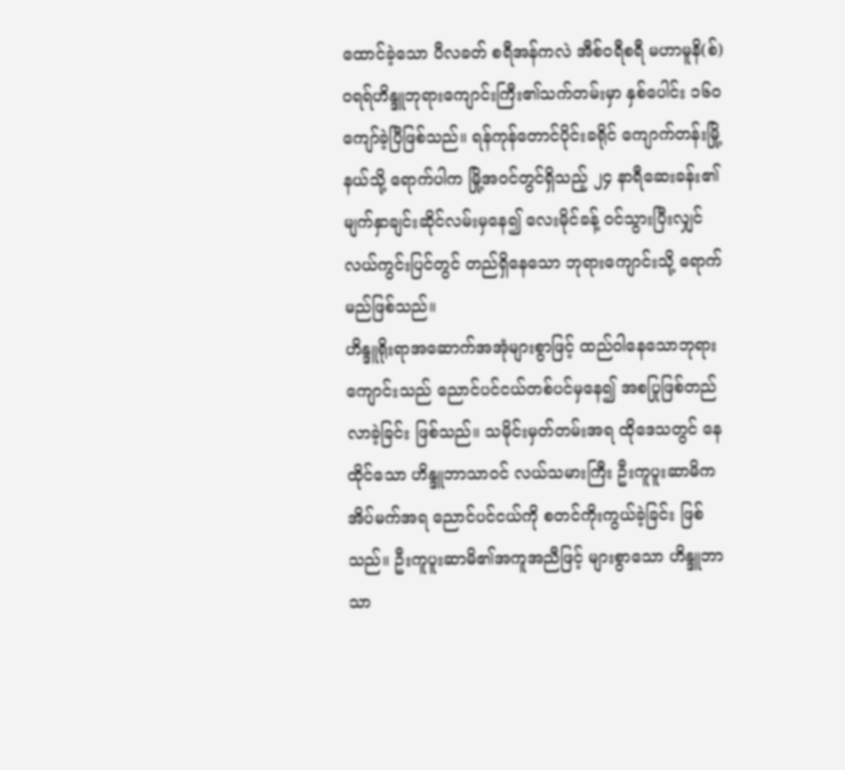ထောင်ခဲ့သော ပီလခတ် စရီအန်ကလဲ အီစ်ဝရီစရီ မဟာမူနိ(စ်) ဝရရ်ဟိန္ဒူဘုရားကျောင်းကြီး၏သက်တမ်းမှာ နှစ်ပေါင်း ၁၆၀ ကျော်ခဲ့ပြီဖြစ်သည်။ ရန်ကုန်တောင်ပိုင်းခရိုင် ကျောက်တန်းမြို့နယ်သို့ ရောက်ပါက မြို့အဝင်တွင်ရှိသည့် ၂၄ နာရီဆေးခန်း၏ မျက်နှာချင်းဆိုင်လမ်းမှနေ၍ လေးမိုင်ခန့် ဝင်သွားပြီးလျှင် လယ်ကွင်းပြင်တွင် တည်ရှိနေသော ဘုရားကျောင်းသို့ ရောက်မည်ဖြစ်သည်။
ဟိန္ဒူရိုးရာအဆောက်အအုံများစွာဖြင့် ထည်ဝါနေသောဘုရားကျောင်းသည် ညောင်ပင်ငယ်တစ်ပင်မှနေ၍ အစပြုဖြစ်တည်လာခဲ့ခြင်း ဖြစ်သည်။ သမိုင်းမှတ်တမ်းအရ ထိုဒေသတွင် နေထိုင်သော ဟိန္ဒူဘာသာဝင် လယ်သမားကြီး ဦးကူပူးဆာမိက အိပ်မက်အရ ညောင်ပင်ငယ်ကို စတင်ကိုးကွယ်ခဲ့ခြင်း ဖြစ်သည်။ ဦးကူပူးဆာမိ၏အကူအညီဖြင့် များစွာသော ဟိန္ဒူဘာသာ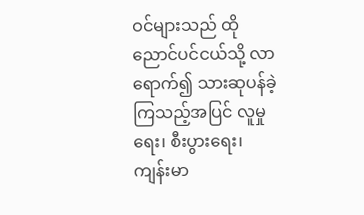ဝင်များသည် ထိုညောင်ပင်ငယ်သို့ လာရောက်၍ သားဆုပန်ခဲ့ကြသည့်အပြင် လူမှုရေး၊ စီးပွားရေး၊ ကျန်းမာ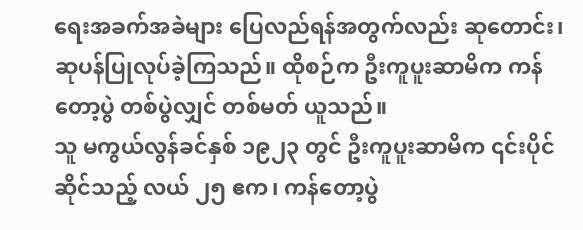ရေးအခက်အခဲများ ပြေလည်ရန်အတွက်လည်း ဆုတောင်း၊ ဆုပန်ပြုလုပ်ခဲ့ကြသည်။ ထိုစဉ်က ဦးကူပူးဆာမိက ကန်တော့ပွဲ တစ်ပွဲလျှင် တစ်မတ် ယူသည်။
သူ မကွယ်လွန်ခင်နှစ် ၁၉၂၃ တွင် ဦးကူပူးဆာမိက ၎င်းပိုင်ဆိုင်သည့် လယ် ၂၅ ဧက၊ ကန်တော့ပွဲ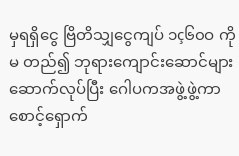မှရရှိငွေ ဗြိတိသျှငွေကျပ် ၁ç၆၀ဝ ကို မ တည်၍ ဘုရားကျောင်းဆောင်များ ဆောက်လုပ်ပြီး ဂေါပကအဖွဲ့ဖွဲ့ကာ စောင့်ရှောက်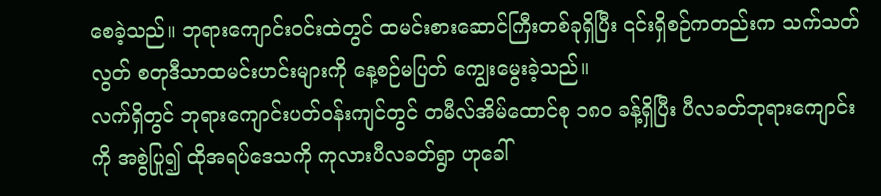စေခဲ့သည်။ ဘုရားကျောင်းဝင်းထဲတွင် ထမင်းစားဆောင်ကြီးတစ်ခုရှိပြီး ၎င်းရှိစဉ်ကတည်းက သက်သတ်လွတ် စတုဒီသာထမင်းဟင်းများကို နေ့စဉ်မပြတ် ကျွေးမွေးခဲ့သည်။
လက်ရှိတွင် ဘုရားကျောင်းပတ်ဝန်းကျင်တွင် တမီလ်အိမ်ထောင်စု ၁၈၀ ခန့်ရှိပြီး ပီလခတ်ဘုရားကျောင်းကို အစွဲပြု၍ ထိုအရပ်ဒေသကို ကုလားပီလခတ်ရွာ ဟုခေါ်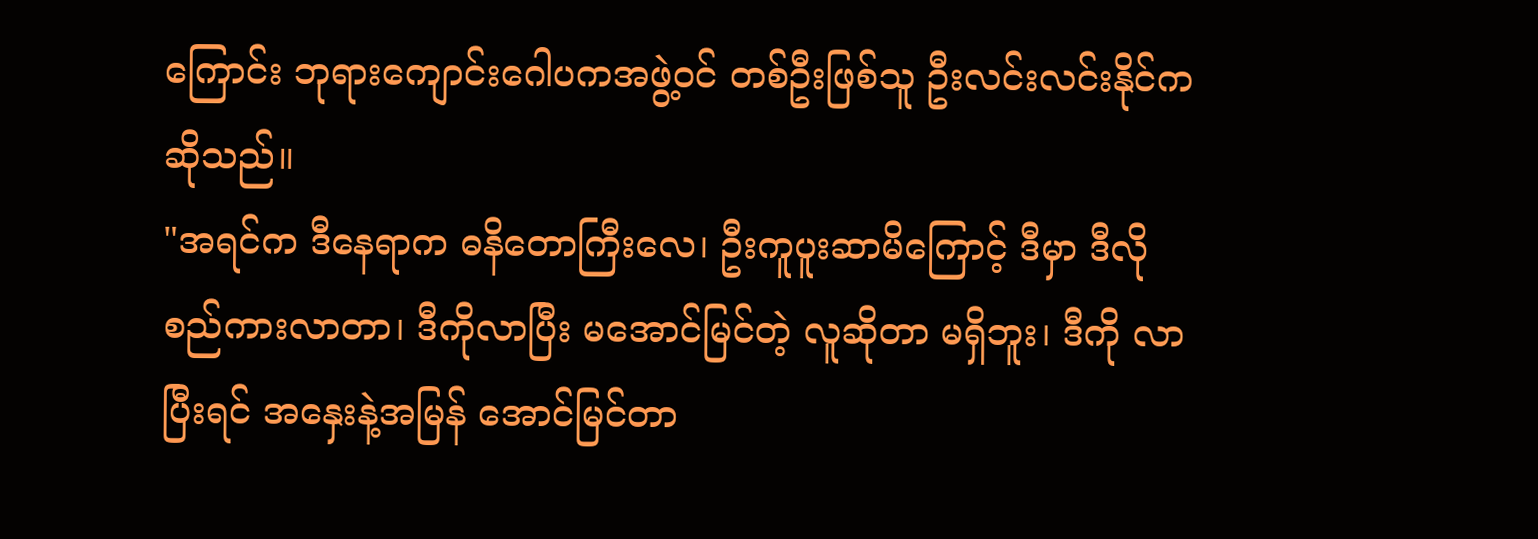ကြောင်း ဘုရားကျောင်းဂေါပကအဖွဲ့ဝင် တစ်ဦးဖြစ်သူ ဦးလင်းလင်းနိုင်က ဆိုသည်။
"အရင်က ဒီနေရာက ဓနိတောကြီးလေ၊ ဦးကူပူးဆာမိကြောင့် ဒီမှာ ဒီလိုစည်ကားလာတာ၊ ဒီကိုလာပြီး မအောင်မြင်တဲ့ လူဆိုတာ မရှိဘူး၊ ဒီကို လာပြီးရင် အနှေးနဲ့အမြန် အောင်မြင်တာ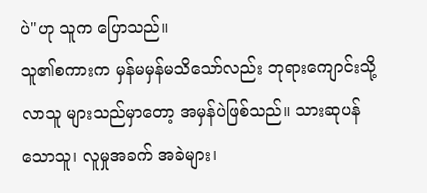ပဲ"ဟု သူက ပြောသည်။
သူ၏စကားက မှန်မမှန်မသိသော်လည်း ဘုရားကျောင်းသို့လာသူ များသည်မှာတော့ အမှန်ပဲဖြစ်သည်။ သားဆုပန်သောသူ၊ လူမှုအခက် အခဲများ၊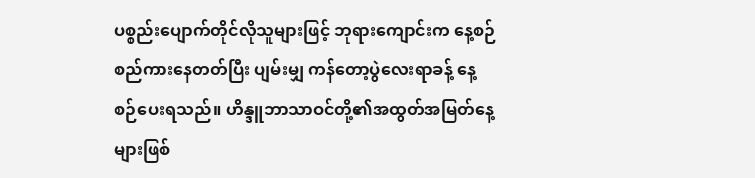ပစ္စည်းပျောက်တိုင်လိုသူများဖြင့် ဘုရားကျောင်းက နေ့စဉ်စည်ကားနေတတ်ပြီး ပျမ်းမျှ ကန်တော့ပွဲလေးရာခန့် နေ့စဉ်ပေးရသည်။ ဟိန္ဒူဘာသာဝင်တို့၏အထွတ်အမြတ်နေ့များဖြစ်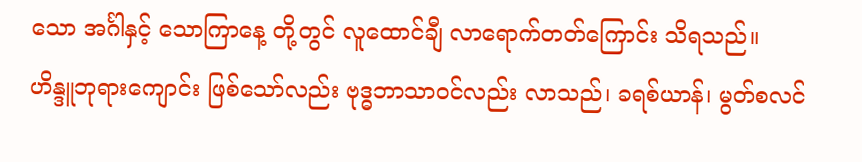သော အင်္ဂါနှင့် သောကြာနေ့ တို့တွင် လူထောင်ချီ လာရောက်တတ်ကြောင်း သိရသည်။
ဟိန္ဒူဘုရားကျောင်း ဖြစ်သော်လည်း ဗုဒ္ဓဘာသာဝင်လည်း လာသည်၊ ခရစ်ယာန်၊ မွတ်စလင်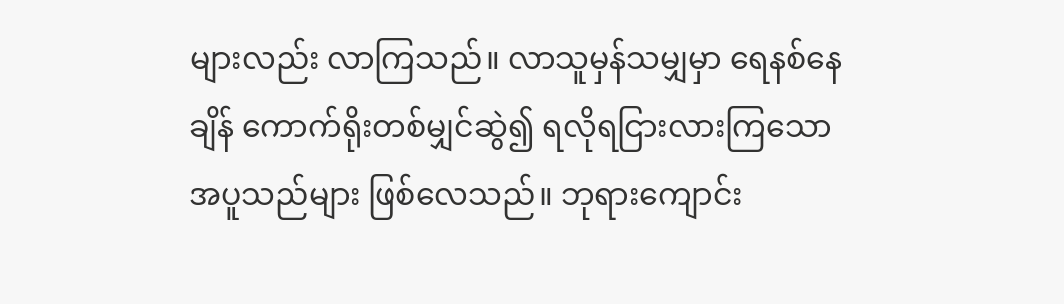များလည်း လာကြသည်။ လာသူမှန်သမျှမှာ ရေနစ်နေချိန် ကောက်ရိုးတစ်မျှင်ဆွဲ၍ ရလိုရငြားလားကြသော အပူသည်များ ဖြစ်လေသည်။ ဘုရားကျောင်း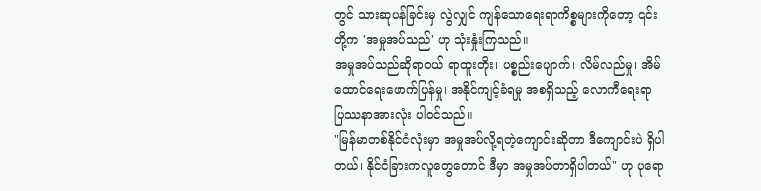တွင် သားဆုပန်ခြင်းမှ လွဲလျှင် ကျန်သောရေးရာကိစ္စများကိုတော့ ၎င်းတို့က 'အမှုအပ်သည်' ဟု သုံးနှုံးကြသည်။
အမှုအပ်သည်ဆိုရာဝယ် ရာထူးတိုး၊ ပစ္စည်းပျောက်၊ လိမ်လည်မှု၊ အိမ်ထောင်ရေးဖောက်ပြန်မှု၊ အနိုင်ကျင့်ခံရမှု အစရှိသည့် လောကီရေးရာ ပြဿနာအားလုံး ပါဝင်သည်။
"မြန်မာတစ်နိုင်ငံလုံးမှာ အမှုအပ်လို့ရတဲ့ကျောင်းဆိုတာ ဒီကျောင်းပဲ ရှိပါတယ်၊ နိုင်ငံခြားကလူတွေတောင် ဒီမှာ အမှုအပ်တာရှိပါတယ်" ဟု ပုရော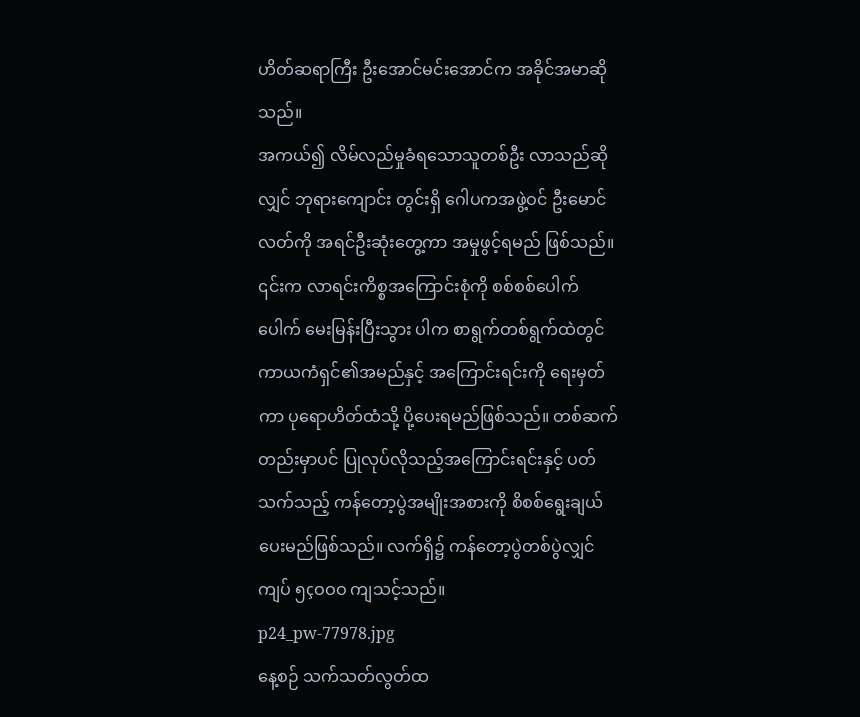ဟိတ်ဆရာကြီး ဦးအောင်မင်းအောင်က အခိုင်အမာဆိုသည်။
အကယ်၍ လိမ်လည်မှုခံရသောသူတစ်ဦး လာသည်ဆိုလျှင် ဘုရားကျောင်း တွင်းရှိ ဂေါပကအဖွဲ့ဝင် ဦးမောင်လတ်ကို အရင်ဦးဆုံးတွေ့ကာ အမှုဖွင့်ရမည် ဖြစ်သည်။
၎င်းက လာရင်းကိစ္စအကြောင်းစုံကို စစ်စစ်ပေါက်ပေါက် မေးမြန်းပြီးသွား ပါက စာရွက်တစ်ရွက်ထဲတွင် ကာယကံရှင်၏အမည်နှင့် အကြောင်းရင်းကို ရေးမှတ်ကာ ပုရောဟိတ်ထံသို့ ပို့ပေးရမည်ဖြစ်သည်။ တစ်ဆက်တည်းမှာပင် ပြုလုပ်လိုသည့်အကြောင်းရင်းနှင့် ပတ်သက်သည့် ကန်တော့ပွဲအမျိုးအစားကို စိစစ်ရွေးချယ်ပေးမည်ဖြစ်သည်။ လက်ရှိ၌ ကန်တော့ပွဲတစ်ပွဲလျှင် ကျပ် ၅çဝဝဝ ကျသင့်သည်။
p24_pw-77978.jpg
နေ့စဉ် သက်သတ်လွတ်ထ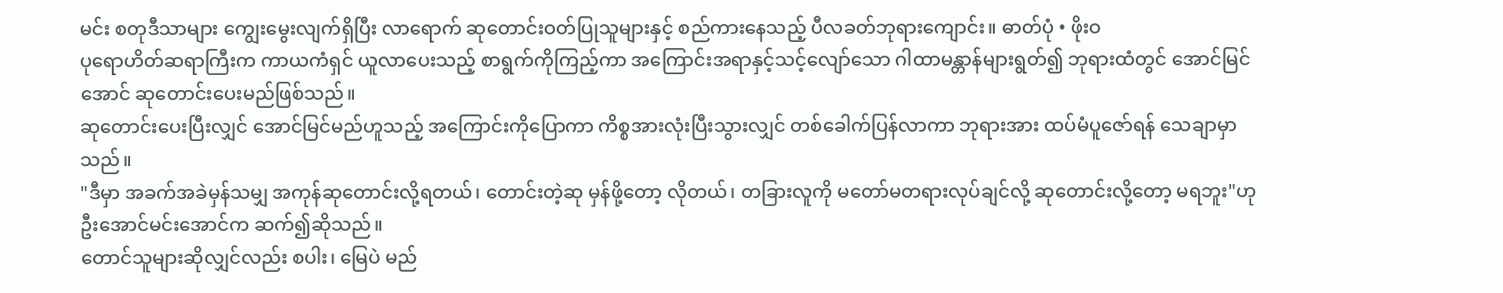မင်း စတုဒီသာများ ကျွေးမွေးလျက်ရှိပြီး လာရောက် ဆုတောင်းဝတ်ပြုသူများနှင့် စည်ကားနေသည့် ပီလခတ်ဘုရားကျောင်း။ ဓာတ်ပုံ • ဖိုးဝ
ပုရောဟိတ်ဆရာကြီးက ကာယကံရှင် ယူလာပေးသည့် စာရွက်ကိုကြည့်ကာ အကြောင်းအရာနှင့်သင့်လျော်သော ဂါထာမန္တာန်များရွတ်၍ ဘုရားထံတွင် အောင်မြင်အောင် ဆုတောင်းပေးမည်ဖြစ်သည်။
ဆုတောင်းပေးပြီးလျှင် အောင်မြင်မည်ဟူသည့် အကြောင်းကိုပြောကာ ကိစ္စအားလုံးပြီးသွားလျှင် တစ်ခေါက်ပြန်လာကာ ဘုရားအား ထပ်မံပူဇော်ရန် သေချာမှာသည်။
"ဒီမှာ အခက်အခဲမှန်သမျှ အကုန်ဆုတောင်းလို့ရတယ်၊ တောင်းတဲ့ဆု မှန်ဖို့တော့ လိုတယ်၊ တခြားလူကို မတော်မတရားလုပ်ချင်လို့ ဆုတောင်းလို့တော့ မရဘူး"ဟု ဦးအောင်မင်းအောင်က ဆက်၍ဆိုသည်။
တောင်သူများဆိုလျှင်လည်း စပါး၊ မြေပဲ မည်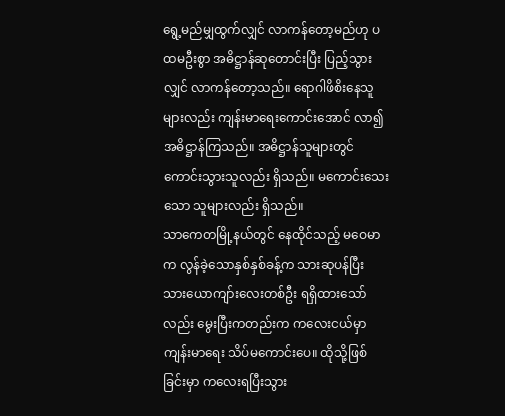ရွေ့မည်မျှထွက်လျှင် လာကန်တော့မည်ဟု ပထမဦးစွာ အဓိဋ္ဌာန်ဆုတောင်းပြီး ပြည့်သွားလျှင် လာကန်တော့သည်။ ရောဂါဖိစိးနေသူများလည်း ကျန်းမာရေးကောင်းအောင် လာ၍အဓိဋ္ဌာန်ကြသည်။ အဓိဋ္ဌာန်သူများတွင် ကောင်းသွားသူလည်း ရှိသည်။ မကောင်းသေးသော သူများလည်း ရှိသည်။
သာကေတမြို့နယ်တွင် နေထိုင်သည့် မဝေမာက လွန်ခဲ့သောနှစ်နှစ်ခန့်က သားဆုပန်ပြီး သားယောကျာ်းလေးတစ်ဦး ရရှိထားသော်လည်း မွေးပြီးကတည်းက ကလေးငယ်မှာ ကျန်းမာရေး သိပ်မကောင်းပေ။ ထိုသို့ဖြစ်ခြင်းမှာ ကလေးရပြီးသွား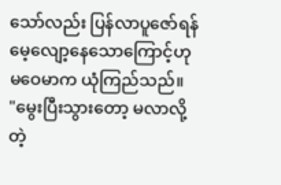သော်လည်း ပြန်လာပူဇော်ရန် မေ့လျော့နေသောကြောင့်ဟု မဝေမာက ယုံကြည်သည်။
"မွေးပြီးသွားတော့ မလာလို့တဲ့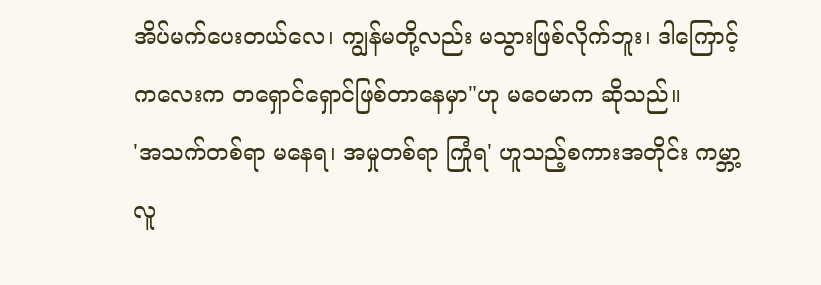အိပ်မက်ပေးတယ်လေ၊ ကျွန်မတို့လည်း မသွားဖြစ်လိုက်ဘူး၊ ဒါကြောင့် ကလေးက တရှောင်ရှောင်ဖြစ်တာနေမှာ"ဟု မဝေမာက ဆိုသည်။
'အသက်တစ်ရာ မနေရ၊ အမှုတစ်ရာ ကြုံရ' ဟူသည့်စကားအတိုင်း ကမ္ဘာ့လူ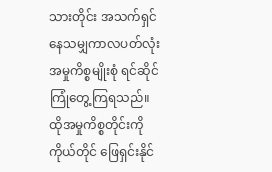သားတိုင်း အသက်ရှင်နေသမျှကာလပတ်လုံး အမှုကိစ္စမျိုးစုံ ရင်ဆိုင်ကြုံတွေ့ကြရသည်။ ထိုအမှုကိစ္စတိုင်းကို ကိုယ်တိုင် ဖြေရှင်းနိုင်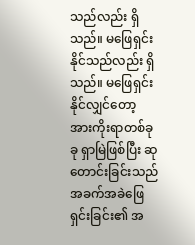သည်လည်း ရှိသည်။ မဖြေရှင်းနိုင်သည်လည်း ရှိသည်။ မဖြေရှင်းနိုင်လျှင်တော့ အားကိုးရာတစ်ခုခု ရှာမြဲဖြစ်ပြီး ဆုတောင်းခြင်းသည် အခက်အခဲဖြေရှင်းခြင်း၏ အ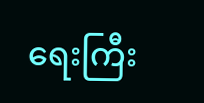ရေးကြီး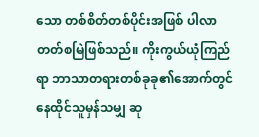သော တစ်စိတ်တစ်ပိုင်းအဖြစ် ပါလာတတ်စမြဲဖြစ်သည်။ ကိုးကွယ်ယုံကြည်ရာ ဘာသာတရားတစ်ခုခု၏အောက်တွင် နေထိုင်သူမှန်သမျှ ဆု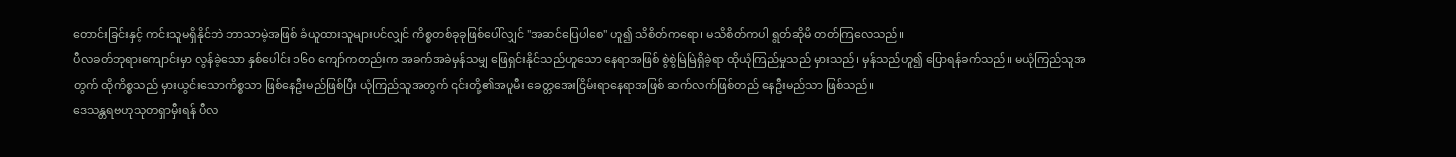တောင်းခြင်းနှင့် ကင်းသူမရှိနိုင်ဘဲ ဘာသာမဲ့အဖြစ် ခံယူထားသူများပင်လျှင် ကိစ္စတစ်ခုခုဖြစ်ပေါ်လျှင် "အဆင်ပြေပါစေ" ဟူ၍ သိစိတ်ကရော၊ မသိစိတ်ကပါ ရွတ်ဆိုမိ တတ်ကြလေသည်။
ပီလခတ်ဘုရားကျောင်းမှာ လွန်ခဲ့သော နှစ်ပေါင်း ၁၆၀ ကျော်ကတည်းက အခက်အခဲမှန်သမျှ ဖြေရှင်းနိုင်သည်ဟူသော နေရာအဖြစ် စွဲစွဲမြဲမြဲရှိခဲ့ရာ ထိုယုံကြည်မှုသည် မှားသည်၊ မှန်သည်ဟူ၍ ပြောရန်ခက်သည်။ မယုံကြည်သူအတွက် ထိုကိစ္စသည် မှားယွင်းသောကိစ္စသာ ဖြစ်နေဦးမည်ဖြစ်ပြီး ယုံကြည်သူအတွက် ၎င်းတို့၏အပူမီး ခေတ္တအေးငြိမ်းရာနေရာအဖြစ် ဆက်လက်ဖြစ်တည် နေဦးမည်သာ ဖြစ်သည်။
ဒေသန္တရဗဟုသုတရှာမှီးရန် ပီလ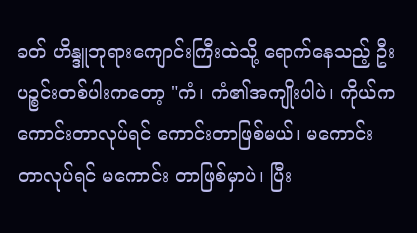ခတ် ဟိန္ဒူဘုရားကျောင်းကြီးထဲသို့ ရောက်နေသည့် ဦးပဉ္စင်းတစ်ပါးကတော့ "ကံ၊ ကံ၏အကျိုးပါပဲ၊ ကိုယ်က ကောင်းတာလုပ်ရင် ကောင်းတာဖြစ်မယ်၊ မကောင်းတာလုပ်ရင် မကောင်း တာဖြစ်မှာပဲ၊ ပြီး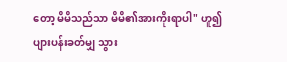တော့ မိမိသည်သာ မိမိ၏အားကိုးရာပါ" ဟူ၍ ပျားပန်းခတ်မျှ သွား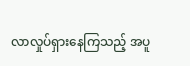လာလှုပ်ရှားနေကြသည့် အပူ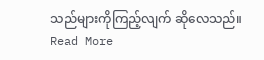သည်များကိုကြည့်လျက် ဆိုလေသည်။
Read More